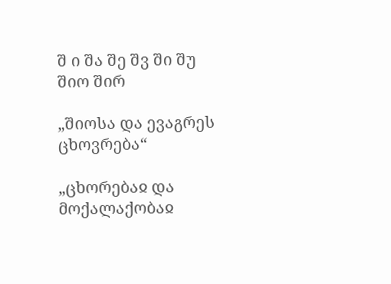შ ი შა შე შვ ში შუ
შიო შირ

„შიოსა და ევაგრეს ცხოვრება“

„ცხორებაჲ და მოქალაქობაჲ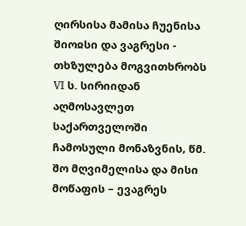ღირსისა მამისა ჩუენისა შიოჲსი და ვაგრესი - თხზულება მოგვითხრობს VI ს. სირიიდან აღმოსავლეთ საქართველოში ჩამოსული მონაზვნის, წმ. შო მღვიმელისა და მისი მოწაფის – ევაგრეს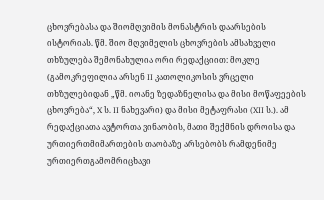ცხოვრებასა და შიომღვიმის მონასტრის დაარსების ისტორიას. წმ. შიო მღვიმელის ცხოვრების ამსახველი თხზულება შემონახულია ორი რედაქციით: მოკლე (გამოკრეფილია არსენ II კათოლიკოსის ვრცელი თხზულებიდან „წმ. იოანე ზედაზნელისა და მისი მოწაფეების ცხოვრება“, X ს. II ნახევარი) და მისი მეტაფრასი (XII ს.). ამ რედაქციათა ავტორთა ვინაობის, მათი შექმნის დროისა და ურთიერთმიმართების თაობაზე არსებობს რამდენიმე ურთიერთგამომრიცხავი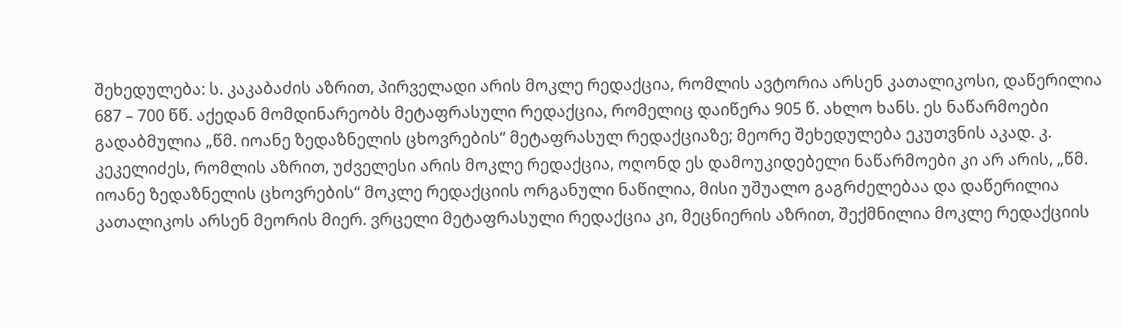შეხედულება: ს. კაკაბაძის აზრით, პირველადი არის მოკლე რედაქცია, რომლის ავტორია არსენ კათალიკოსი, დაწერილია 687 – 700 წწ. აქედან მომდინარეობს მეტაფრასული რედაქცია, რომელიც დაიწერა 905 წ. ახლო ხანს. ეს ნაწარმოები გადაბმულია „წმ. იოანე ზედაზნელის ცხოვრების“ მეტაფრასულ რედაქციაზე; მეორე შეხედულება ეკუთვნის აკად. კ. კეკელიძეს, რომლის აზრით, უძველესი არის მოკლე რედაქცია, ოღონდ ეს დამოუკიდებელი ნაწარმოები კი არ არის, „წმ. იოანე ზედაზნელის ცხოვრების“ მოკლე რედაქციის ორგანული ნაწილია, მისი უშუალო გაგრძელებაა და დაწერილია კათალიკოს არსენ მეორის მიერ. ვრცელი მეტაფრასული რედაქცია კი, მეცნიერის აზრით, შექმნილია მოკლე რედაქციის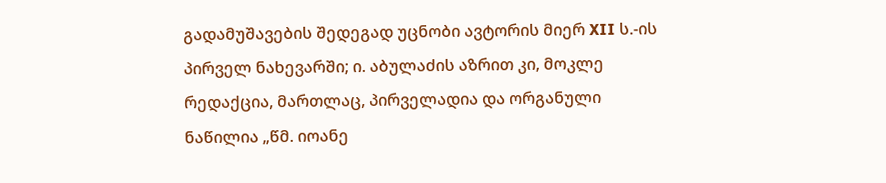გადამუშავების შედეგად უცნობი ავტორის მიერ XII ს.-ის პირველ ნახევარში; ი. აბულაძის აზრით კი, მოკლე რედაქცია, მართლაც, პირველადია და ორგანული ნაწილია „წმ. იოანე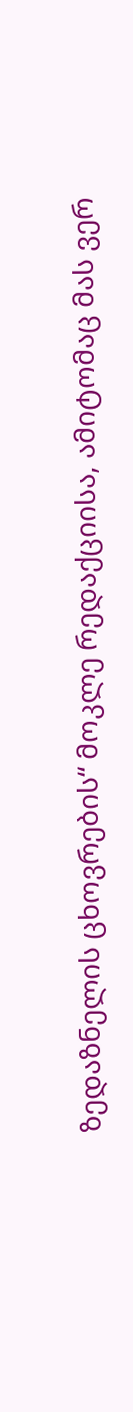ზედაზნელის ცხოვრების“ მოკლე რედაქციისა, ამიტომაც მას ვერ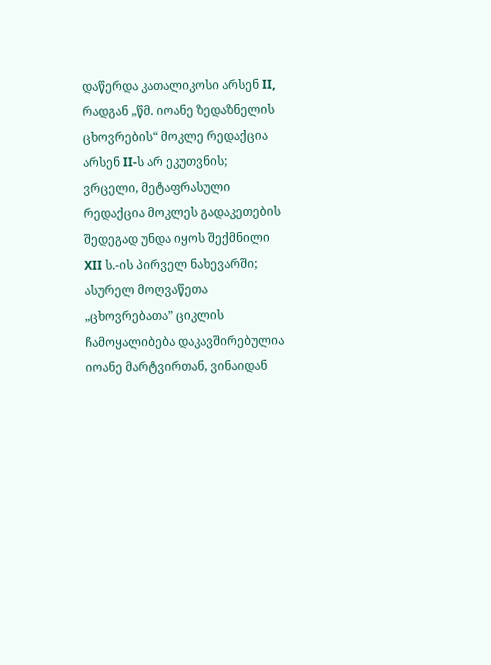დაწერდა კათალიკოსი არსენ II, რადგან „წმ. იოანე ზედაზნელის ცხოვრების“ მოკლე რედაქცია არსენ II-ს არ ეკუთვნის; ვრცელი, მეტაფრასული რედაქცია მოკლეს გადაკეთების შედეგად უნდა იყოს შექმნილი XII ს.-ის პირველ ნახევარში; ასურელ მოღვაწეთა „ცხოვრებათა” ციკლის ჩამოყალიბება დაკავშირებულია იოანე მარტვირთან, ვინაიდან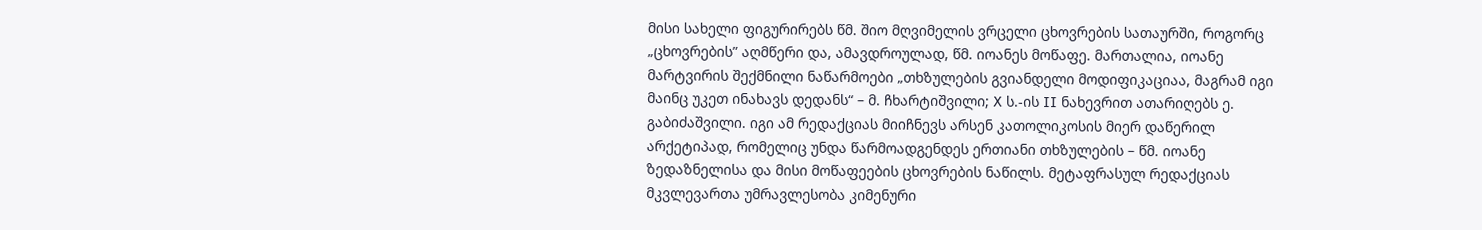მისი სახელი ფიგურირებს წმ. შიო მღვიმელის ვრცელი ცხოვრების სათაურში, როგორც „ცხოვრების” აღმწერი და, ამავდროულად, წმ. იოანეს მოწაფე. მართალია, იოანე მარტვირის შექმნილი ნაწარმოები „თხზულების გვიანდელი მოდიფიკაციაა, მაგრამ იგი მაინც უკეთ ინახავს დედანს“ – მ. ჩხარტიშვილი; X ს.-ის II ნახევრით ათარიღებს ე. გაბიძაშვილი. იგი ამ რედაქციას მიიჩნევს არსენ კათოლიკოსის მიერ დაწერილ არქეტიპად, რომელიც უნდა წარმოადგენდეს ერთიანი თხზულების – წმ. იოანე ზედაზნელისა და მისი მოწაფეების ცხოვრების ნაწილს. მეტაფრასულ რედაქციას მკვლევართა უმრავლესობა კიმენური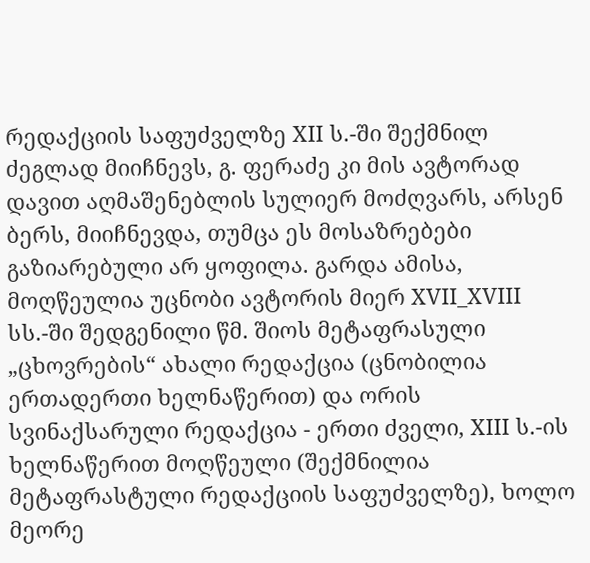რედაქციის საფუძველზე XII ს.-ში შექმნილ ძეგლად მიიჩნევს, გ. ფერაძე კი მის ავტორად დავით აღმაშენებლის სულიერ მოძღვარს, არსენ ბერს, მიიჩნევდა, თუმცა ეს მოსაზრებები გაზიარებული არ ყოფილა. გარდა ამისა, მოღწეულია უცნობი ავტორის მიერ XVII_XVIII სს.-ში შედგენილი წმ. შიოს მეტაფრასული „ცხოვრების“ ახალი რედაქცია (ცნობილია ერთადერთი ხელნაწერით) და ორის სვინაქსარული რედაქცია - ერთი ძველი, XIII ს.-ის ხელნაწერით მოღწეული (შექმნილია მეტაფრასტული რედაქციის საფუძველზე), ხოლო მეორე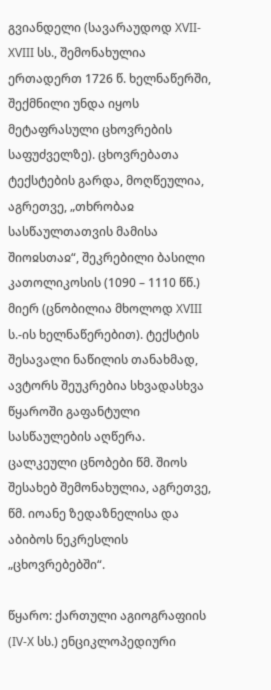გვიანდელი (სავარაუდოდ XVII-XVIII სს., შემონახულია ერთადერთ 1726 წ. ხელნაწერში, შექმნილი უნდა იყოს მეტაფრასული ცხოვრების საფუძველზე). ცხოვრებათა ტექსტების გარდა, მოღწეულია, აგრეთვე, „თხრობაჲ სასწაულთათვის მამისა შიოჲსთაჲ“, შეკრებილი ბასილი კათოლიკოსის (1090 – 1110 წწ.) მიერ (ცნობილია მხოლოდ XVIII ს.-ის ხელნაწერებით). ტექსტის შესავალი ნაწილის თანახმად, ავტორს შეუკრებია სხვადასხვა წყაროში გაფანტული სასწაულების აღწერა. ცალკეული ცნობები წმ. შიოს შესახებ შემონახულია, აგრეთვე, წმ. იოანე ზედაზნელისა და აბიბოს ნეკრესლის „ცხოვრებებში“.

წყარო: ქართული აგიოგრაფიის (IV-X სს.) ენციკლოპედიური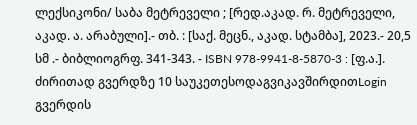ლექსიკონი/ საბა მეტრეველი ; [რედ.აკად. რ. მეტრეველი, აკად. ა. არაბული].- თბ. : [საქ. მეცნ., აკად. სტამბა], 2023.- 20,5 სმ .- ბიბლიოგრფ. 341-343. - ISBN 978-9941-8-5870-3 : [ფ.ა.].
ძირითად გვერდზე 10 საუკეთესოდაგვიკავშირდითLogin გვერდის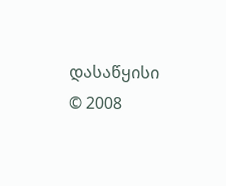დასაწყისი
© 2008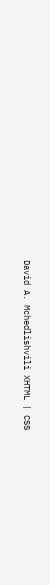David A. Mchedlishvili XHTML | CSS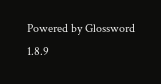Powered by Glossword 1.8.9